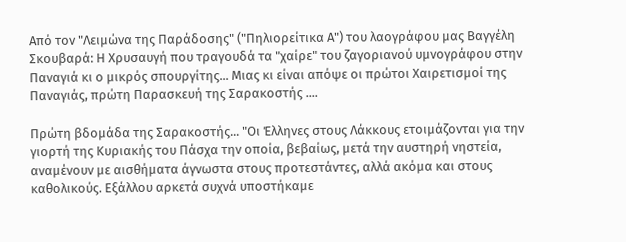Από τον "Λειμώνα της Παράδοσης" ("Πηλιορείτικα Α") του λαογράφου μας Βαγγέλη Σκουβαρά: Η Χρυσαυγή που τραγουδά τα "χαίρε" του ζαγοριανού υμνογράφου στην Παναγιά κι ο μικρός σπουργίτης... Μιας κι είναι απόψε οι πρώτοι Χαιρετισμοί της Παναγιάς, πρώτη Παρασκευή της Σαρακοστής ....

Πρώτη βδομάδα της Σαρακοστής... "Οι Έλληνες στους Λάκκους ετοιμάζονται για την γιορτή της Κυριακής του Πάσχα την οποία, βεβαίως, μετά την αυστηρή νηστεία, αναμένουν με αισθήματα άγνωστα στους προτεστάντες, αλλά ακόμα και στους καθολικούς. Εξάλλου αρκετά συχνά υποστήκαμε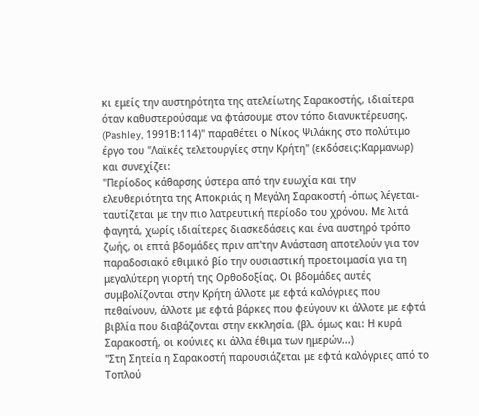κι εμείς την αυστηρότητα της ατελείωτης Σαρακοστής, ιδιαίτερα όταν καθυστερούσαμε να φτάσουμε στον τόπο διανυκτέρευσης. (Pashley, 1991Β:114)" παραθέτει ο Νίκος Ψιλάκης στο πολύτιμο έργο του "Λαϊκές τελετουργίες στην Κρήτη" (εκδόσεις:Καρμανωρ) και συνεχίζει:
"Περίοδος κάθαρσης ύστερα από την ευωχία και την ελευθεριότητα της Αποκριάς η Μεγάλη Σαρακοστή -όπως λέγεται- ταυτίζεται με την πιο λατρευτική περίοδο του χρόνου. Με λιτά φαγητά, χωρίς ιδιαίτερες διασκεδάσεις και ένα αυστηρό τρόπο ζωής, οι επτά βδομάδες πριν απ'την Ανάσταση αποτελούν για τον παραδοσιακό εθιμικό βίο την ουσιαστική προετοιμασία για τη μεγαλύτερη γιορτή της Ορθοδοξίας. Οι βδομάδες αυτές συμβολίζονται στην Κρήτη άλλοτε με εφτά καλόγριες που πεθαίνουν, άλλοτε με εφτά βάρκες που φεύγουν κι άλλοτε με εφτά βιβλία που διαβάζονται στην εκκλησία. (βλ. όμως και: Η κυρά Σαρακοστή, οι κούνιες κι άλλα έθιμα των ημερών...)
"Στη Σητεία η Σαρακοστή παρουσιάζεται με εφτά καλόγριες από το Τοπλού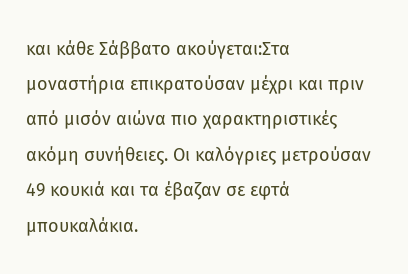και κάθε Σάββατο ακούγεται:Στα μοναστήρια επικρατούσαν μέχρι και πριν από μισόν αιώνα πιο χαρακτηριστικές ακόμη συνήθειες. Οι καλόγριες μετρούσαν 49 κουκιά και τα έβαζαν σε εφτά μπουκαλάκια.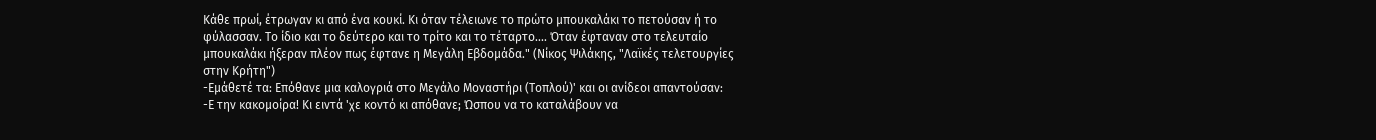Κάθε πρωί, έτρωγαν κι από ένα κουκί. Κι όταν τέλειωνε το πρώτο μπουκαλάκι το πετούσαν ή το φύλασσαν. Το ίδιο και το δεύτερο και το τρίτο και το τέταρτο.... Όταν έφταναν στο τελευταίο μπουκαλάκι ήξεραν πλέον πως έφτανε η Μεγάλη Εβδομάδα." (Νίκος Ψιλάκης, "Λαϊκές τελετουργίες στην Κρήτη")
-Εμάθετέ τα: Επόθανε μια καλογριά στο Μεγάλο Μοναστήρι (Τοπλού)' και οι ανίδεοι απαντούσαν:
-Ε την κακομοίρα! Κι ειντά 'χε κοντό κι απόθανε; Ώσπου να το καταλάβουν να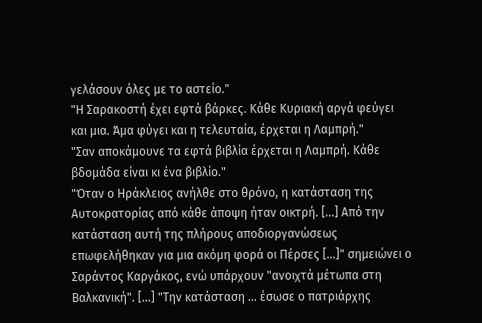γελάσουν όλες με το αστείο."
"Η Σαρακοστή έχει εφτά βάρκες. Κάθε Κυριακή αργά φεύγει και μια. Άμα φύγει και η τελευταία, έρχεται η Λαμπρή."
"Σαν αποκάμουνε τα εφτά βιβλία έρχεται η Λαμπρή. Κάθε βδομάδα είναι κι ένα βιβλίο."
"Όταν ο Ηράκλειος ανήλθε στο θρόνο, η κατάσταση της Αυτοκρατορίας από κάθε άποψη ήταν οικτρή. [...] Από την κατάσταση αυτή της πλήρους αποδιοργανώσεως επωφελήθηκαν για μια ακόμη φορά οι Πέρσες [...]" σημειώνει ο Σαράντος Καργάκος, ενώ υπάρχουν "ανοιχτά μέτωπα στη Βαλκανική". [...] "Την κατάσταση ... έσωσε ο πατριάρχης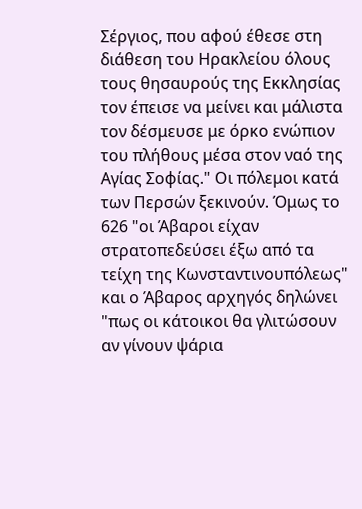Σέργιος, που αφού έθεσε στη διάθεση του Ηρακλείου όλους τους θησαυρούς της Εκκλησίας τον έπεισε να μείνει και μάλιστα τον δέσμευσε με όρκο ενώπιον του πλήθους μέσα στον ναό της Αγίας Σοφίας." Οι πόλεμοι κατά των Περσών ξεκινούν. Όμως το 626 "οι Άβαροι είχαν στρατοπεδεύσει έξω από τα τείχη της Κωνσταντινουπόλεως" και ο Άβαρος αρχηγός δηλώνει "πως οι κάτοικοι θα γλιτώσουν αν γίνουν ψάρια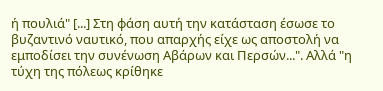ή πουλιά" [...] Στη φάση αυτή την κατάσταση έσωσε το βυζαντινό ναυτικό, που απαρχής είχε ως αποστολή να εμποδίσει την συνένωση Αβάρων και Περσών...". Αλλά "η τύχη της πόλεως κρίθηκε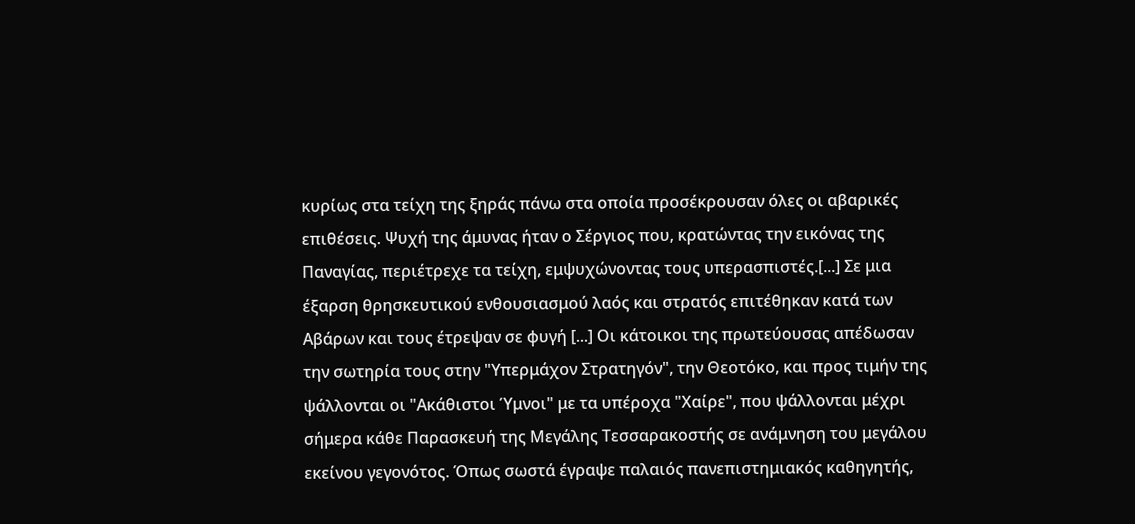κυρίως στα τείχη της ξηράς πάνω στα οποία προσέκρουσαν όλες οι αβαρικές επιθέσεις. Ψυχή της άμυνας ήταν ο Σέργιος που, κρατώντας την εικόνας της Παναγίας, περιέτρεχε τα τείχη, εμψυχώνοντας τους υπερασπιστές.[...] Σε μια έξαρση θρησκευτικού ενθουσιασμού λαός και στρατός επιτέθηκαν κατά των Αβάρων και τους έτρεψαν σε φυγή [...] Οι κάτοικοι της πρωτεύουσας απέδωσαν την σωτηρία τους στην "Υπερμάχον Στρατηγόν", την Θεοτόκο, και προς τιμήν της ψάλλονται οι "Ακάθιστοι Ύμνοι" με τα υπέροχα "Χαίρε", που ψάλλονται μέχρι σήμερα κάθε Παρασκευή της Μεγάλης Τεσσαρακοστής σε ανάμνηση του μεγάλου εκείνου γεγονότος. Όπως σωστά έγραψε παλαιός πανεπιστημιακός καθηγητής,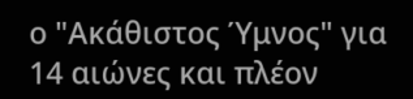ο "Ακάθιστος Ύμνος" για 14 αιώνες και πλέον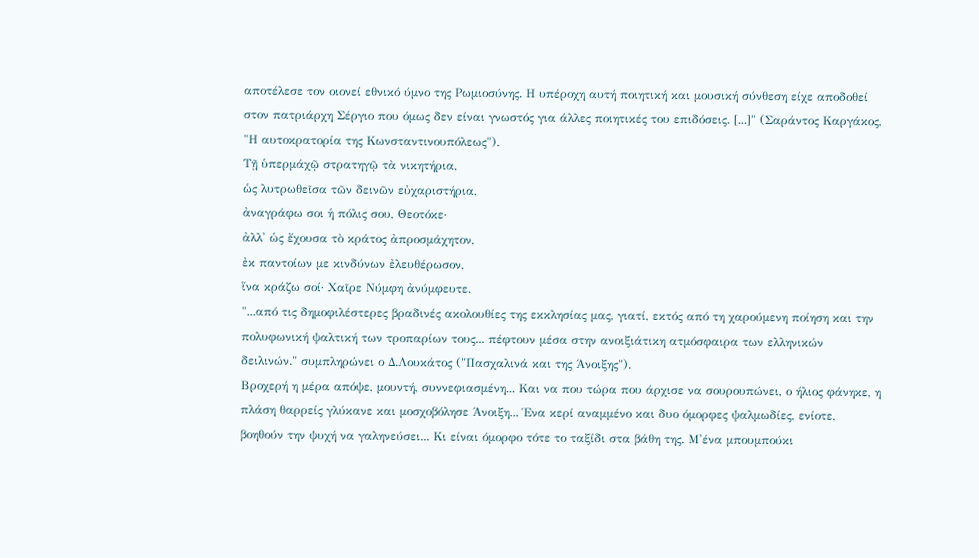αποτέλεσε τον οιονεί εθνικό ύμνο της Ρωμιοσύνης. Η υπέροχη αυτή ποιητική και μουσική σύνθεση είχε αποδοθεί στον πατριάρχη Σέργιο που όμως δεν είναι γνωστός για άλλες ποιητικές του επιδόσεις. [...]" (Σαράντος Καργάκος, "Η αυτοκρατορία της Κωνσταντινουπόλεως").
Τῇ ὑπερμάχῷ στρατηγῷ τὰ νικητήρια,
ὡς λυτρωθεῖσα τῶν δεινῶν εὐχαριστήρια,
ἀναγράφω σοι ἡ πόλις σου, Θεοτόκε·
ἀλλ' ὡς ἔχουσα τὸ κράτος ἀπροσμάχητον,
ἐκ παντοίων με κινδύνων ἐλευθέρωσον,
ἵνα κράζω σοί· Χαῖρε Νύμφη ἀνύμφευτε.
"...από τις δημοφιλέστερες βραδινές ακολουθίες της εκκλησίας μας, γιατί, εκτός από τη χαρούμενη ποίηση και την πολυφωνική ψαλτική των τροπαρίων τους... πέφτουν μέσα στην ανοιξιάτικη ατμόσφαιρα των ελληνικών δειλινών." συμπληρώνει ο Δ.Λουκάτος ("Πασχαλινά και της Άνοιξης").
Βροχερή η μέρα απόψε, μουντή, συννεφιασμένη... Και να που τώρα που άρχισε να σουρουπώνει, ο ήλιος φάνηκε, η πλάση θαρρείς γλύκανε και μοσχοβόλησε Άνοιξη... Ένα κερί αναμμένο και δυο όμορφες ψαλμωδίες, ενίοτε, βοηθούν την ψυχή να γαληνεύσει... Κι είναι όμορφο τότε το ταξίδι στα βάθη της. Μ'ένα μπουμπούκι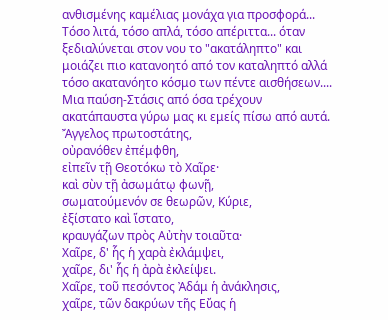ανθισμένης καμέλιας μονάχα για προσφορά... Τόσο λιτά, τόσο απλά, τόσο απέριττα... όταν ξεδιαλύνεται στον νου το "ακατάληπτο" και μοιάζει πιο κατανοητό από τον καταληπτό αλλά τόσο ακατανόητο κόσμο των πέντε αισθήσεων....
Μια παύση-Στάσις από όσα τρέχουν ακατάπαυστα γύρω μας κι εμείς πίσω από αυτά.
Ἄγγελος πρωτοστάτης,
οὐρανόθεν ἐπέμφθη,
εἰπεῖν τῇ Θεοτόκω τὸ Χαῖρε·
καὶ σὺν τῇ ἀσωμάτῳ φωνῇ,
σωματούμενόν σε θεωρῶν, Κύριε,
ἐξίστατο καὶ ἵστατο,
κραυγάζων πρὸς Αὐτὴν τοιαῦτα·
Χαῖρε, δ' ἧς ἡ χαρὰ ἐκλάμψει,
χαῖρε, δι' ἧς ἡ ἀρὰ ἐκλείψει.
Χαῖρε, τοῦ πεσόντος Ἀδάμ ἡ ἀνάκλησις,
χαῖρε, τῶν δακρύων τῆς Εὔας ἡ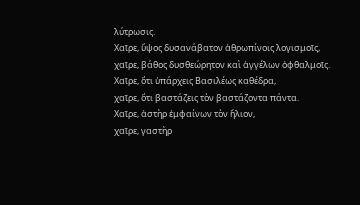λύτρωσις.
Χαῖρε, ὕψος δυσανάβατον ἀθρωπίνοις λογισμοῖς,
χαῖρε, βάθος δυσθεώρητον καὶ ἀγγέλων ὀφθαλμοῖς.
Χαῖρε, ὅτι ὑπάρχεις Βασιλέως καθέδρα,
χαῖρε, ὅτι βαστάζεις τὸν βαστάζοντα πάντα.
Χαῖρε, ἀστὴρ ἐμφαίνων τὸν ἥλιον,
χαῖρε, γαστὴρ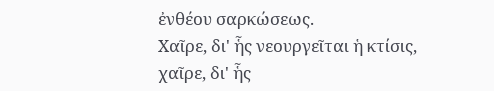ἐνθέου σαρκώσεως.
Χαῖρε, δι' ἧς νεουργεῖται ἡ κτίσις,
χαῖρε, δι' ἧς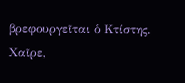βρεφουργεῖται ὁ Κτίστης.
Χαῖρε,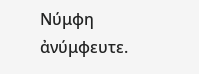Νύμφη ἀνύμφευτε.